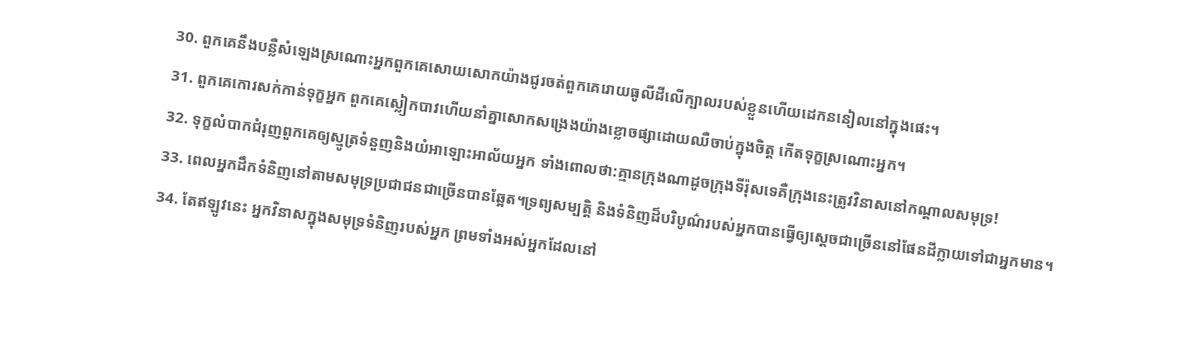30. ពួកគេនឹងបន្លឺសំឡេងស្រណោះអ្នកពួកគេសោយសោកយ៉ាងជូរចត់ពួកគេរោយធូលីដីលើក្បាលរបស់ខ្លួនហើយដេកននៀលនៅក្នុងផេះ។
31. ពួកគេកោរសក់កាន់ទុក្ខអ្នក ពួកគេស្លៀកបាវហើយនាំគ្នាសោកសង្រេងយ៉ាងខ្លោចផ្សាដោយឈឺចាប់ក្នុងចិត្ត កើតទុក្ខស្រណោះអ្នក។
32. ទុក្ខលំបាកជំរុញពួកគេឲ្យស្មូត្រទំនួញនិងយំអាឡោះអាល័យអ្នក ទាំងពោលថា:គ្មានក្រុងណាដូចក្រុងទីរ៉ុសទេគឺក្រុងនេះត្រូវវិនាសនៅកណ្ដាលសមុទ្រ!
33. ពេលអ្នកដឹកទំនិញនៅតាមសមុទ្រប្រជាជនជាច្រើនបានឆ្អែត។ទ្រព្យសម្បត្តិ និងទំនិញដ៏បរិបូណ៌របស់អ្នកបានធ្វើឲ្យស្ដេចជាច្រើននៅផែនដីក្លាយទៅជាអ្នកមាន។
34. តែឥឡូវនេះ អ្នកវិនាសក្នុងសមុទ្រទំនិញរបស់អ្នក ព្រមទាំងអស់អ្នកដែលនៅ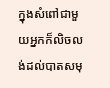ក្នុងសំពៅជាមួយអ្នកក៏លិចលង់ដល់បាតសមុ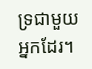ទ្រជាមួយអ្នកដែរ។